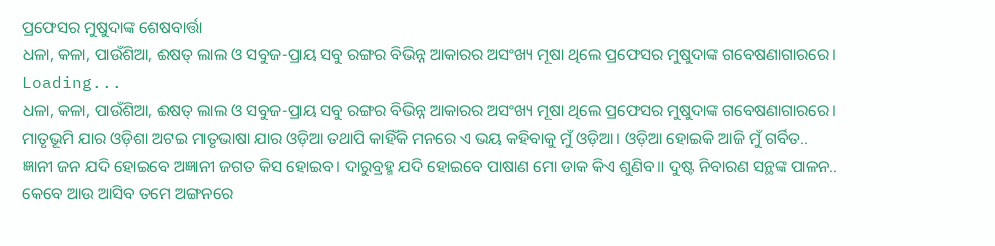ପ୍ରଫେସର ମୁଷୁଦାଙ୍କ ଶେଷବାର୍ତ୍ତା
ଧଳା, କଳା, ପାଉଁଶିଆ, ଈଷତ୍ ଲାଲ ଓ ସବୁଜ-ପ୍ରାୟ ସବୁ ରଙ୍ଗର ବିଭିନ୍ନ ଆକାରର ଅସଂଖ୍ୟ ମୂଷା ଥିଲେ ପ୍ରଫେସର ମୁଷୁଦାଙ୍କ ଗବେଷଣାଗାରରେ।
Loading...
ଧଳା, କଳା, ପାଉଁଶିଆ, ଈଷତ୍ ଲାଲ ଓ ସବୁଜ-ପ୍ରାୟ ସବୁ ରଙ୍ଗର ବିଭିନ୍ନ ଆକାରର ଅସଂଖ୍ୟ ମୂଷା ଥିଲେ ପ୍ରଫେସର ମୁଷୁଦାଙ୍କ ଗବେଷଣାଗାରରେ।
ମାତୃଭୂମି ଯାର ଓଡ଼ିଶା ଅଟଇ ମାତୃଭାଷା ଯାର ଓଡ଼ିଆ ତଥାପି କାହିଁକି ମନରେ ଏ ଭୟ କହିବାକୁ ମୁଁ ଓଡ଼ିଆ। ଓଡ଼ିଆ ହୋଇକି ଆଜି ମୁଁ ଗର୍ବିତ..
ଜ୍ଞାନୀ ଜନ ଯଦି ହୋଇବେ ଅଜ୍ଞାନୀ ଜଗତ କିସ ହୋଇବ। ଦାରୁବ୍ରହ୍ମ ଯଦି ହୋଇବେ ପାଷାଣ ମୋ ଡାକ କିଏ ଶୁଣିବ॥ ଦୁଷ୍ଟ ନିବାରଣ ସନ୍ଥଙ୍କ ପାଳନ..
କେବେ ଆଉ ଆସିବ ତମେ ଅଙ୍ଗନରେ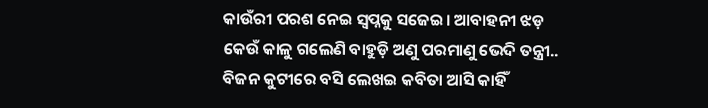କାଉଁରୀ ପରଶ ନେଇ ସ୍ଵପ୍ନକୁ ସଜେଇ। ଆବାହନୀ ଝଡ଼ କେଉଁ କାଳୁ ଗଲେଣି ବାହୁଡ଼ି ଅଣୁ ପରମାଣୁ ଭେଦି ତନ୍ତ୍ରୀ..
ବିଜନ କୁଟୀରେ ବସି ଲେଖଇ କବିତା ଆସି କାହିଁ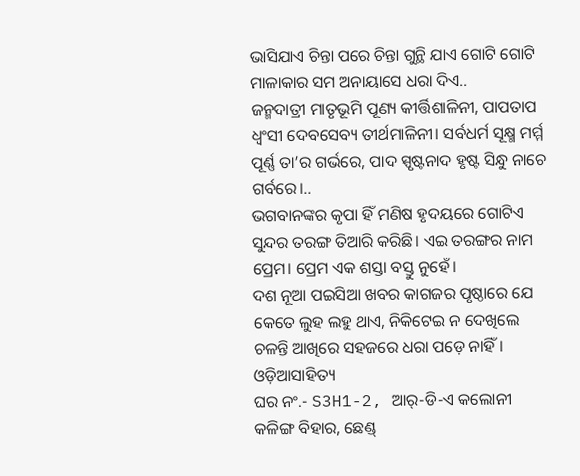ଭାସିଯାଏ ଚିନ୍ତା ପରେ ଚିନ୍ତା ଗୁନ୍ଥି ଯାଏ ଗୋଟି ଗୋଟି ମାଳାକାର ସମ ଅନାୟାସେ ଧରା ଦିଏ..
ଜନ୍ମଦାତ୍ରୀ ମାତୃଭୂମି ପୂଣ୍ୟ କୀର୍ତ୍ତିଶାଳିନୀ, ପାପତାପ ଧ୍ୱଂସୀ ଦେବସେବ୍ୟ ତୀର୍ଥମାଳିନୀ। ସର୍ବଧର୍ମ ସୂକ୍ଷ୍ମ ମର୍ମ୍ମ ପୂର୍ଣ୍ଣ ତା’ର ଗର୍ଭରେ, ପାଦ ସ୍ପୃଷ୍ଟନାଦ ହୃଷ୍ଟ ସିନ୍ଧୁ ନାଚେ ଗର୍ବରେ।..
ଭଗବାନଙ୍କର କୃପା ହିଁ ମଣିଷ ହୃଦୟରେ ଗୋଟିଏ ସୁନ୍ଦର ତରଙ୍ଗ ତିଆରି କରିଛି। ଏଇ ତରଙ୍ଗର ନାମ ପ୍ରେମ। ପ୍ରେମ ଏକ ଶସ୍ତା ବସ୍ତୁ ନୁହେଁ।
ଦଶ ନୂଆ ପଇସିଆ ଖବର କାଗଜର ପୃଷ୍ଠାରେ ଯେ କେତେ ଲୁହ ଲହୁ ଥାଏ, ନିକିଟେଇ ନ ଦେଖିଲେ ଚଳନ୍ତି ଆଖିରେ ସହଜରେ ଧରା ପଡ଼େ ନାହିଁ।
ଓଡ଼ିଆସାହିତ୍ୟ
ଘର ନଂ.- S3H1-2, ଆର୍-ଡି-ଏ କଲୋନୀ
କଳିଙ୍ଗ ବିହାର, ଛେଣ୍ଡ୍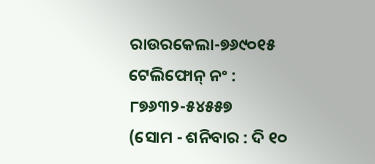ରାଉରକେଲା-୭୬୯୦୧୫
ଟେଲିଫୋନ୍ ନଂ : ୮୭୬୩୨-୫୪୫୫୭
(ସୋମ - ଶନିବାର : ଦି ୧୦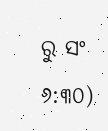ରୁ ସଂ ୬:୩୦)